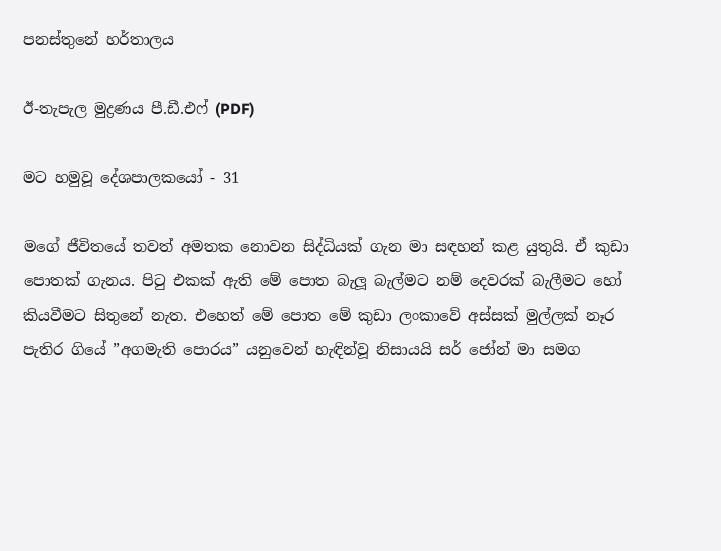පනස්තුනේ හර්තාලය

ඊ-තැපැල මුද්‍රණය පී.ඩී.එෆ් (PDF)

මට හමුවූ දේශපාලකයෝ - 31

මගේ ජීවිතයේ තවත් අමතක නොවන සිද්ධියක් ගැන මා සඳහන් කළ යුතුයි. ඒ කුඩා පොතක් ගැනය. පිටු එකක් ඇති මේ පොත බැලූ බැල්මට නම් දෙවරක් බැලීමට හෝ කියවීමට සිතුනේ නැත. එහෙත් මේ පොත මේ කුඩා ලංකාවේ අස්සක් මුල්ලක් නෑර පැතිර ගියේ ”අගමැති පොරය” යනුවෙන් හැඳින්වූ නිසායයි සර් ජෝන් මා සමග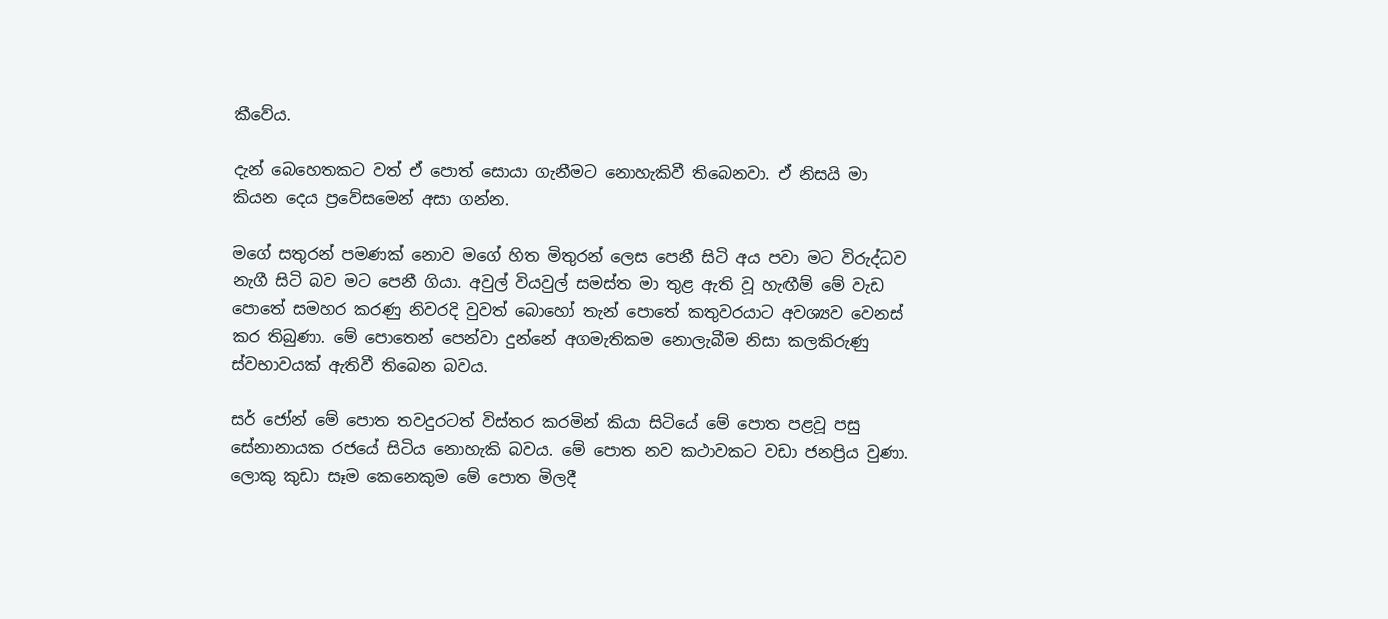කීවේය.

දැන් බෙහෙතකට වත් ඒ පොත් සොයා ගැනීමට නොහැකිවී තිබෙනවා. ඒ නිසයි මා කියන දෙය ප්‍රවේසමෙන් අසා ගන්න.

මගේ සතුරන් පමණක් නොව මගේ හිත මිතුරන් ලෙස පෙනී සිටි අය පවා මට විරුද්ධව නැගී සිටි බව මට පෙනී ගියා. අවුල් වියවුල් සමස්ත මා තුළ ඇති වූ හැඟීම් මේ වැඩ පොතේ සමහර කරණු නිවරදි වුවත් බොහෝ තැන් පොතේ කතුවරයාට අවශ්‍යව වෙනස් කර තිබුණා. මේ පොතෙන් පෙන්වා දුන්නේ අගමැතිකම නොලැබීම නිසා කලකිරුණු ස්වභාවයක් ඇතිවී තිබෙන බවය.

සර් ජෝන් මේ පොත තවදුරටත් විස්තර කරමින් කියා සිටියේ මේ පොත පළවූ පසු සේනානායක රජයේ සිටිය නොහැකි බවය. මේ පොත නව කථාවකට වඩා ජනප්‍රිය වුණා. ලොකු කුඩා සෑම කෙනෙකුම මේ පොත මිලදී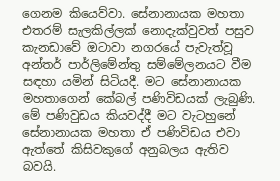ගෙනම කියෙව්වා. සේනානායක මහතා එතරම් සැලකිල්ලක් නොදැක්වුවත් පසුව කැනඩාවේ ඔටාවා නගරයේ පැවැත්වූ අන්තර් පාර්ලිමේන්තු සම්මේලනයට වීම සඳහා යමින් සිටියදී. මට සේනානායක මහතාගෙන් කේබල් පණිවිඩයක් ලැබුණි. මේ පණිවුඩය කියවද්දී මට වැටහුනේ සේනානායක මහතා ඒ පණිවිඩය එවා ඇත්තේ කිසිවකුගේ අනුබලය ඇතිව බවයි.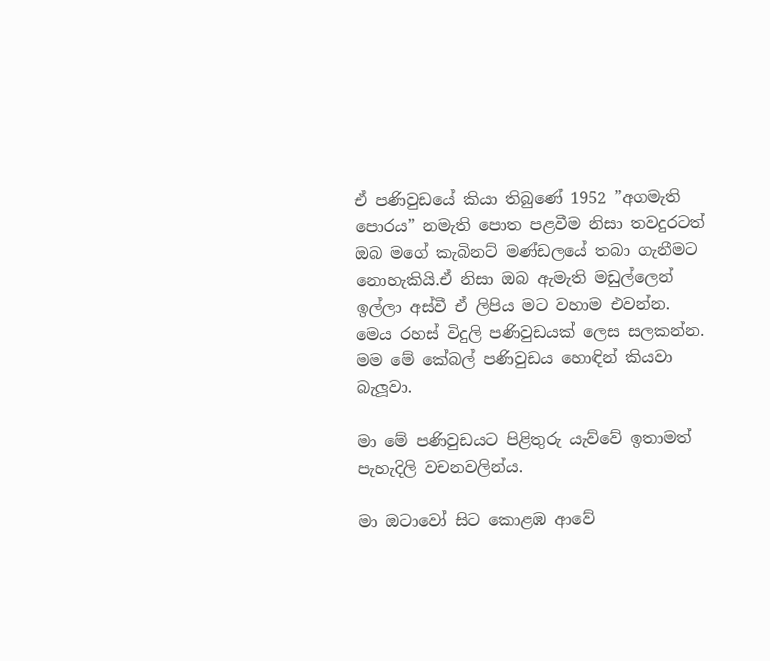ඒ පණිවුඩයේ කියා තිබුණේ 1952 ”අගමැති පොරය” නමැති පොත පළවීම නිසා තවදුරටත් ඔබ මගේ කැබිනට් මණ්ඩලයේ තබා ගැනීමට නොහැකියි.ඒ නිසා ඔබ ඇමැති මඩුල්ලෙන් ඉල්ලා අස්වී ඒ ලිපිය මට වහාම එවන්න. මෙය රහස් විදුලි පණිවුඩයක් ලෙස සලකන්න. මම මේ කේබල් පණිවුඩය හොඳින් කියවා බැලූවා.

මා මේ පණිවුඩයට පිළිතුරු යැව්වේ ඉතාමත් පැහැදිලි වචනවලින්ය.

මා ඔටාවෝ සිට කොළඹ ආවේ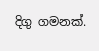දිගු ගමනක්.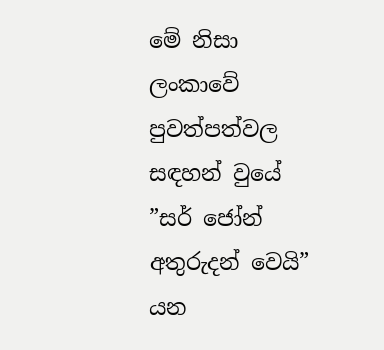මේ නිසා ලංකාවේ පුවත්පත්වල සඳහන් වුයේ ”සර් ජෝන් අතුරුදන් වෙයි” යන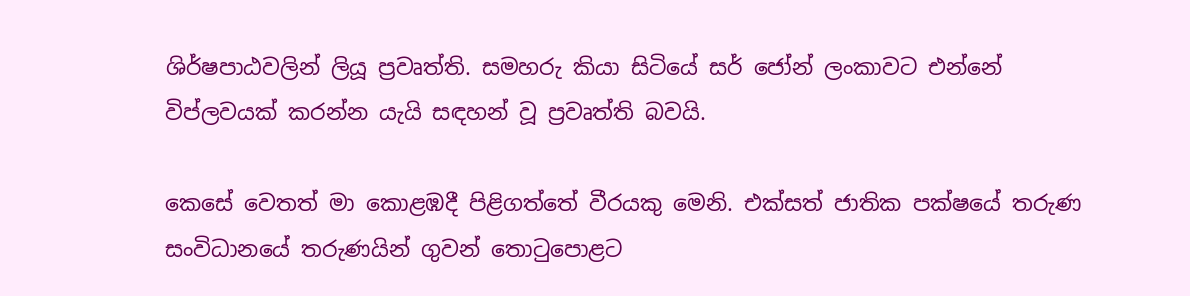ශිර්ෂපාඨවලින් ලියූ ප්‍රවෘත්ති. සමහරු කියා සිටියේ සර් ජෝන් ලංකාවට එන්නේ විප්ලවයක් කරන්න යැයි සඳහන් වූ ප්‍රවෘත්ති බවයි.

කෙසේ වෙතත් මා කොළඹදී පිළිගත්තේ වීරයකු මෙනි. එක්සත් ජාතික පක්ෂයේ තරුණ සංවිධානයේ තරුණයින් ගුවන් තොටුපොළට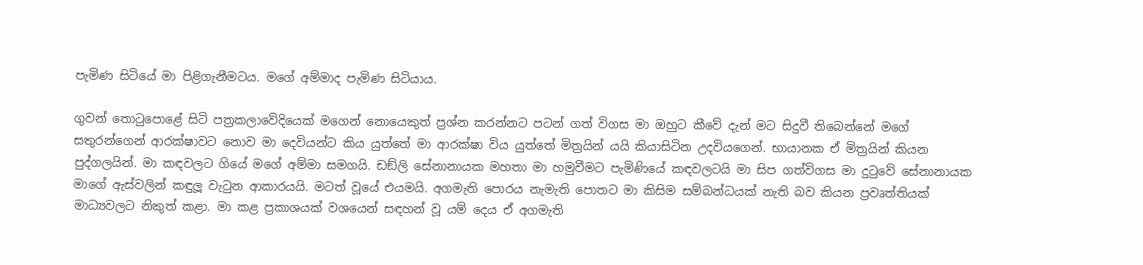පැමිණ සිටියේ මා පිළිගැනීමටය. මගේ අම්මාද පැමිණ සිටියාය.

ගුවන් තොටුපොළේ සිටි පත්‍රකලාවේදියෙක් මගෙන් නොයෙකුත් ප්‍රශ්න කරන්නට පටන් ගත් විගස මා ඔහුට කීවේ දැන් මට සිදුවී තිබෙන්නේ මගේ සතුරන්ගෙන් ආරක්ෂාවට නොව මා දෙවියන්ට කිය යුත්තේ මා ආරක්ෂා විය යුත්තේ මිත්‍රයින් යයි කියාසිටින උදවියගෙන්. භායානක ඒ මිත්‍රයින් කියන පුද්ගලයින්. මා කඳවලට ගියේ මගේ අම්මා සමගයි. ඩඞ්ලි සේනානායක මහතා මා හමුවීමට පැමිණියේ කඳවලටයි මා සිප ගත්විගස මා දුටුවේ සේනානායක මාගේ ඇස්වලින් කඳුලූ වැටුන ආකාරයයි. මටත් වූයේ එයමයි. අගමැති පොරය නැමැති පොතට මා කිසිම සම්බන්ධයක් නැති බව කියන ප්‍රවෘත්තියක් මාධ්‍යවලට නිකුත් කළා. මා කළ ප්‍රකාශයක් වශයෙන් සඳහන් වූ යම් දෙය ඒ අගමැති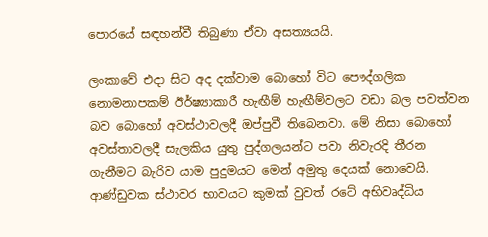පොරයේ සඳහන්වී තිබුණා ඒවා අසත්‍යයයි.

ලංකාවේ එදා සිට අද දක්වාම බොහෝ විට පෞද්ගලික නොමනාපකම් ඊර්ෂ්‍යාකාරී හැඟීම් හැඟීම්වලට වඩා බල පවත්වන බව බොහෝ අවස්ථාවලදී ඔප්පුවී තිබෙනවා. මේ නිසා බොහෝ අවස්තාවලදී සැලකිය යුතු පුද්ගලයන්ට පවා නිවැරදි තීරන ගැනීමට බැරිව යාම පුදුමයට මෙන් අමුතු දෙයක් නොවෙයි. ආණ්ඩුවක ස්ථාවර භාවයට කුමක් වුවත් රටේ අභිවෘද්ධිය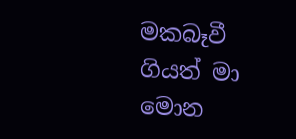මකබෑවී ගියත් මා මොන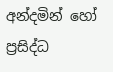අන්දමින් හෝ ප්‍රසිද්ධ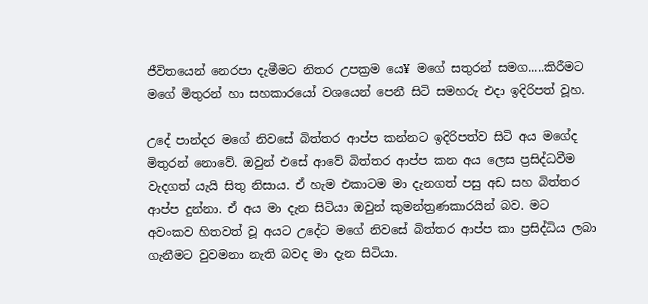ජීවිතයෙන් නෙරපා දැමීමට නිතර උපක්‍රම යෙ¥ මගේ සතුරන් සමග.....කිරීමට මගේ මිතුරන් හා සහකාරයෝ වශයෙන් පෙනී සිටි සමහරු එදා ඉදිරිපත් වූහ.

උදේ පාන්දර මගේ නිවසේ බිත්තර ආප්ප කන්නට ඉදිරිපත්ව සිටි අය මගේද මිතුරන් නොවේ. ඔවුන් එසේ ආවේ බිත්තර ආප්ප කන අය ලෙස ප්‍රසිද්ධවීම වැදගත් යැයි සිතු නිසාය. ඒ හැම එකාටම මා දැනගත් පසු අඩ සහ බිත්තර ආප්ප දුන්නා. ඒ අය මා දැන සිටියා ඔවුන් කුමන්ත්‍රණකාරයින් බව. මට අවංකව හිතවත් වූ අයට උදේට මගේ නිවසේ බිත්තර ආප්ප කා ප්‍රසිද්ධිය ලබා ගැනීමට වුවමනා නැති බවද මා දැන සිටියා.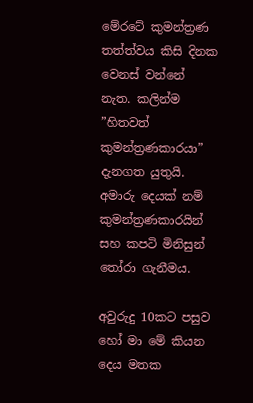මේරටේ කුමන්ත්‍රණ තත්ත්වය කිසි දිනක වෙනස් වන්නේ නැත. කලින්ම ”හිතවත් කුමන්ත්‍රණකාරයා” දැනගත යුතුයි. අමාරු දෙයක් නම් කුමන්ත්‍රණකාරයින් සහ කපටි මිනිසුන් තෝරා ගැනීමය.

අවුරුදු 10කට පසුව හෝ මා මේ කියන දෙය මතක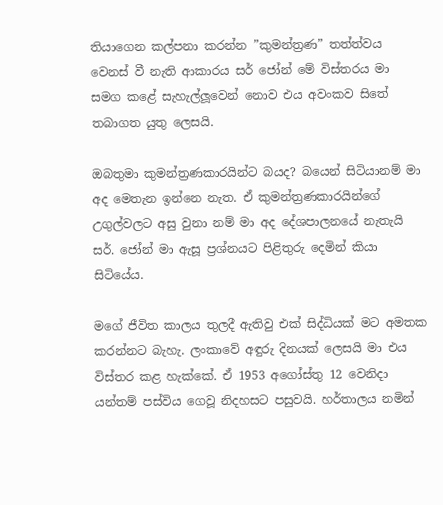තියාගෙන කල්පනා කරන්න ”කුමන්ත්‍රණ” තත්ත්වය වෙනස් වී නැති ආකාරය සර් ජෝන් මේ විස්තරය මා සමග කළේ සැහැල්ලූවෙන් නොව එය අවංකව සිතේ තබාගත යුතු ලෙසයි.

ඔබතුමා කුමන්ත්‍රණකාරයින්ට බයද? බයෙන් සිටියානම් මා අද මෙතැන ඉන්නෙ නැත. ඒ කුමන්ත්‍රණකාරයින්ගේ උගුල්වලට අසු වුනා නම් මා අද දේශපාලනයේ නැතැයි සර්. ජෝන් මා ඇසූ ප්‍රශ්නයට පිළිතුරු දෙමින් කියා සිටියේය.

මගේ ජීවිත කාලය තුලදී ඇතිවු එක් සිද්ධියක් මට අමතක කරන්නට බැහැ. ලංකාවේ අඳුරු දිනයක් ලෙසයි මා එය විස්තර කළ හැක්කේ. ඒ 1953 අගෝස්තු 12 වෙනිදා යන්තම් පස්විය ගෙවූ නිදහසට පසුවයි. හර්තාලය නමින්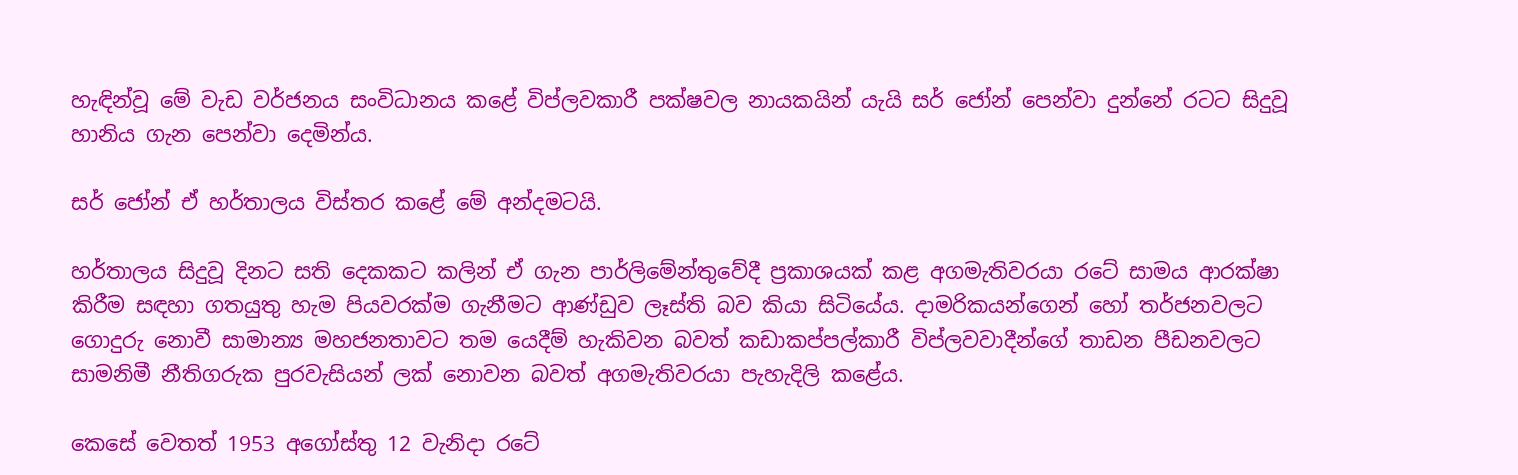හැඳින්වූ මේ වැඩ වර්ජනය සංවිධානය කළේ විප්ලවකාරී පක්ෂවල නායකයින් යැයි සර් ජෝන් පෙන්වා දුන්නේ රටට සිදුවූ හානිය ගැන පෙන්වා දෙමින්ය.

සර් ජෝන් ඒ හර්තාලය විස්තර කළේ මේ අන්දමටයි.

හර්තාලය සිදුවූ දිනට සති දෙකකට කලින් ඒ ගැන පාර්ලිමේන්තුවේදී ප්‍රකාශයක් කළ අගමැතිවරයා රටේ සාමය ආරක්ෂා කිරීම සඳහා ගතයුතු හැම පියවරක්ම ගැනීමට ආණ්ඩුව ලෑස්ති බව කියා සිටියේය. දාමරිකයන්ගෙන් හෝ තර්ජනවලට ගොදුරු නොවී සාමාන්‍ය මහජනතාවට තම යෙදීම් හැකිවන බවත් කඩාකප්පල්කාරී විප්ලවවාදීන්ගේ තාඩන පීඩනවලට සාමනිමී නීතිගරුක පුරවැසියන් ලක් නොවන බවත් අගමැතිවරයා පැහැදිලි කළේය.

කෙසේ වෙතත් 1953 අගෝස්තු 12 වැනිදා රටේ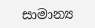සාමාන්‍ය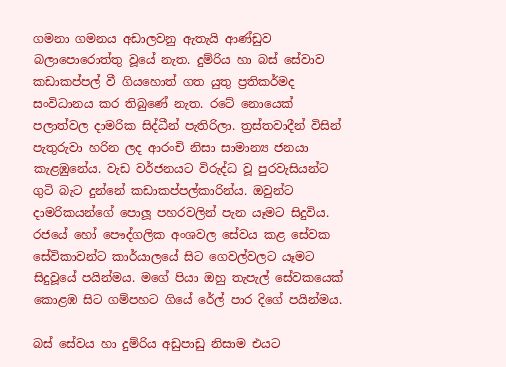ගමනා ගමනය අඩාලවනු ඇතැයි ආණ්ඩුව බලාපොරොත්තු වූයේ නැත. දුම්රිය හා බස් සේවාව කඩාකප්පල් වී ගියහොත් ගත යුතු ප්‍රතිකර්මද සංවිධානය කර තිබුණේ නැත. රටේ නොයෙක් පලාත්වල දාමරික සිද්ධීන් පැතිරිලා. ත්‍රස්තවාදීන් විසින් පැතුරුවා හරින ලද ආරංචි නිසා සාමාන්‍ය ජනයා කැළඹුනේය. වැඩ වර්ජනයට විරුද්ධ වූ පුරවැසියන්ට ගුටි බැට දුන්නේ කඩාකප්පල්කාරින්ය. ඔවුන්ට දාමරිකයන්ගේ පොලූ පහරවලින් පැන යෑමට සිදුවිය. රජයේ හෝ පෞද්ගලික අංශවල සේවය කළ සේවක සේවිකාවන්ට කාර්යාලයේ සිට ගෙවල්වලට යෑමට සිදුවූයේ පයින්මය. මගේ පියා ඔහු තැපැල් සේවකයෙක් කොළඹ සිට ගම්පහට ගියේ රේල් පාර දිගේ පයින්මය.

බස් සේවය හා දුම්රිය අඩුපාඩු නිසාම එයට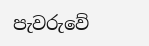පැවරුවේ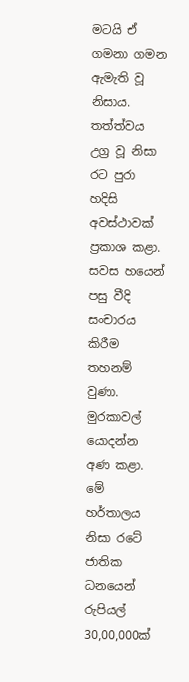මටයි ඒ ගමනා ගමන ඇමැති වූ නිසාය. තත්ත්වය උග්‍ර වූ නිසා රට පුරා හදිසි අවස්ථාවක් ප්‍රකාශ කළා. සවස හයෙන් පසු වීදි සංචාරය කිරීම තහනම් වුණා. මුරකාවල් යොදන්න අණ කළා. මේ හර්තාලය නිසා රටේ ජාතික ධනයෙන් රුපියල් 30,00,000ක්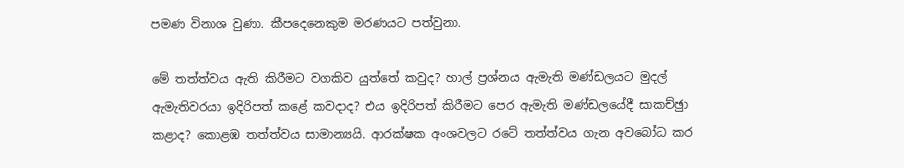පමණ විනාශ වුණා. කීපදෙනෙකුම මරණයට පත්වුනා.

මේ තත්ත්වය ඇති කිරීමට වගකිව යුත්තේ කවුද? හාල් ප්‍රශ්නය ඇමැති මණ්ඩලයට මුදල් ඇමැතිවරයා ඉදිරිපත් කළේ කවදාද? එය ඉදිරිපත් කිරීමට පෙර ඇමැති මණ්ඩලයේදී සාකච්ඡුා කළාද? කොළඹ තත්ත්වය සාමාන්‍යයි. ආරක්ෂක අංශවලට රටේ තත්ත්වය ගැන අවබෝධ කර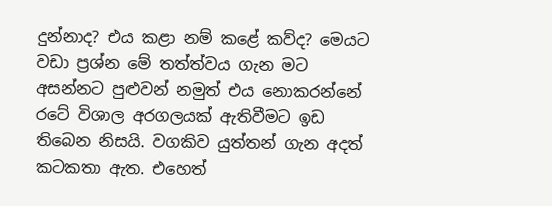දුන්නාද? එය කළා නම් කළේ කව්ද? මෙයට වඩා ප්‍රශ්න මේ තත්ත්වය ගැන මට අසන්නට පුළුවන් නමුත් එය නොකරන්නේ රටේ විශාල අරගලයක් ඇතිවීමට ඉඩ තිබෙන නිසයි. වගකිව යුත්තන් ගැන අදත් කටකතා ඇත. එහෙත්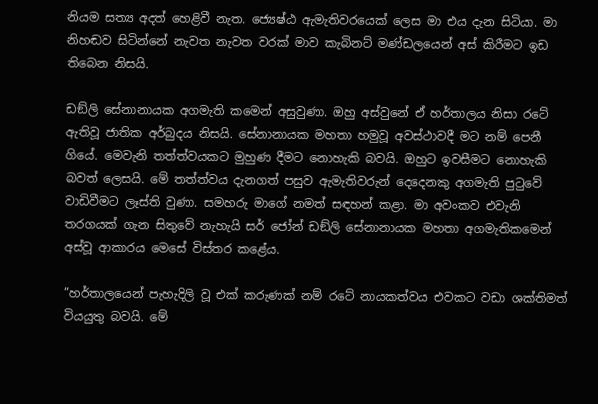නියම සත්‍ය අදත් හෙළිවී නැත. ජ්‍යෙෂ්ඨ ඇමැතිවරයෙක් ලෙස මා එය දැන සිටියා. මා නිහඬව සිටින්නේ නැවත නැවත වරක් මාව කැබිනට් මණ්ඩලයෙන් අස් කිරීමට ඉඩ තිබෙන නිසයි.

ඩඞ්ලි සේනානායක අගමැති කමෙන් අසුවුණා. ඔහු අස්වුනේ ඒ හර්තාලය නිසා රටේ ඇතිවූ ජාතික අර්බුදය නිසයි. සේනානායක මහතා හමුවූ අවස්ථාවදී මට නම් පෙනී ගියේ. මෙවැනි තත්ත්වයකට මුහුණ දීමට නොහැකි බවයි. ඔහුට ඉවසීමට නොහැකි බවත් ලෙසයි. මේ තත්ත්වය දැනගත් පසුව ඇමැතිවරුන් දෙදෙනකු අගමැති පුටුවේ වාඩිවීමට ලෑස්ති වුණා. සමහරු මාගේ නමත් සඳහන් කළා. මා අවංකව එවැනි තරගයක් ගැන සිතුවේ නැහැයි සර් ජෝන් ඩඞ්ලි සේනානායක මහතා අගමැතිකමෙන් අස්වූ ආකාරය මෙසේ විස්තර කළේය.

”හර්තාලයෙන් පැහැදිලි වූ එක් කරුණක් නම් රටේ නායකත්වය එවකට වඩා ශක්තිමත් වියයුතු බවයි. මේ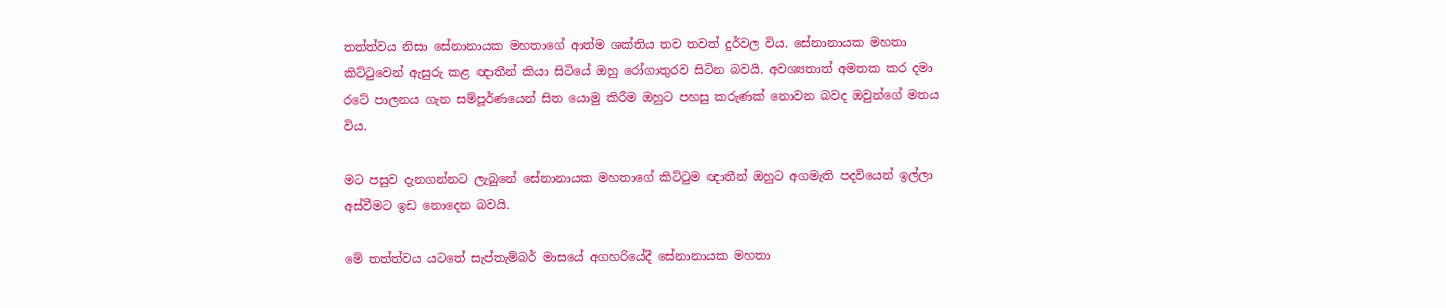තත්ත්වය නිසා සේනානායක මහතාගේ ආත්ම ශක්තිය තව තවත් දුර්වල විය. සේනානායක මහතා කිට්ටුවෙන් ඇසුරු කළ ඥාතීන් කියා සිටියේ ඔහු රෝගාතුරව සිටින බවයි. අවශ්‍යතාත් අමතක කර දමා රටේ පාලනය ගැන සම්පූර්ණයෙන් සිත යොමු කිරීම ඔහුට පහසු කරුණක් නොවන බවද ඔවුන්ගේ මතය විය.

මට පසුව දැනගන්නට ලැබුනේ සේනානායක මහතාගේ කිට්ටුම ඥාතීන් ඔහුට අගමැති පදවියෙන් ඉල්ලා අස්වීමට ඉඩ නොදෙන බවයි.

මේ තත්ත්වය යටතේ සැප්තැම්බර් මාසයේ අගහරියේදී සේනානායක මහතා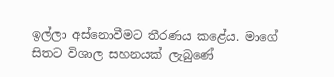ඉල්ලා අස්නොවීමට තීරණය කළේය. මාගේ සිතට විශාල සහනයක් ලැබුණේ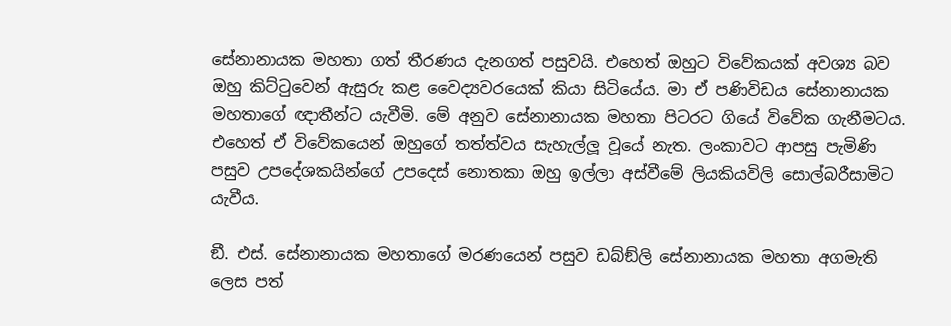සේනානායක මහතා ගත් තීරණය දැනගත් පසුවයි. එහෙත් ඔහුට විවේකයක් අවශ්‍ය බව ඔහු කිට්ටුවෙන් ඇසුරු කළ වෛද්‍යවරයෙක් කියා සිටියේය. මා ඒ පණිවිඩය සේනානායක මහතාගේ ඥාතීන්ට යැවීමි. මේ අනුව සේනානායක මහතා පිටරට ගියේ විවේක ගැනීමටය. එහෙත් ඒ විවේකයෙන් ඔහුගේ තත්ත්වය සැහැල්ලූ වූයේ නැත. ලංකාවට ආපසු පැමිණි පසුව උපදේශකයින්ගේ උපදෙස් නොතකා ඔහු ඉල්ලා අස්වීමේ ලියකියවිලි සොල්බරීසාමිට යැවීය.

ඞී. එස්. සේනානායක මහතාගේ මරණයෙන් පසුව ඩබ්ඞ්ලි සේනානායක මහතා අගමැති ලෙස පත්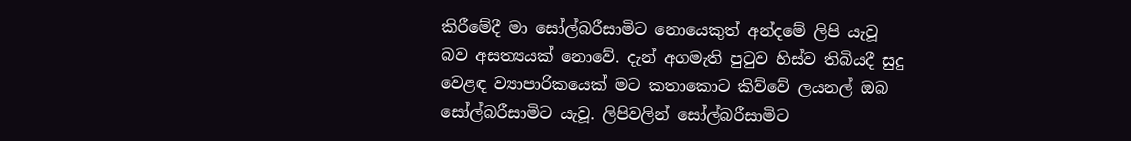කිරීමේදී මා සෝල්බරීසාමිට නොයෙකුත් අන්දමේ ලිපි යැවූ බව අසත්‍යයක් නොවේ. දැන් අගමැති පුටුව හිස්ව තිබියදී සුදු වෙළඳ ව්‍යාපාරිකයෙක් මට කතාකොට කිව්වේ ලයනල් ඔබ සෝල්බරීසාමිට යැවූ. ලිපිවලින් සෝල්බරීසාමිට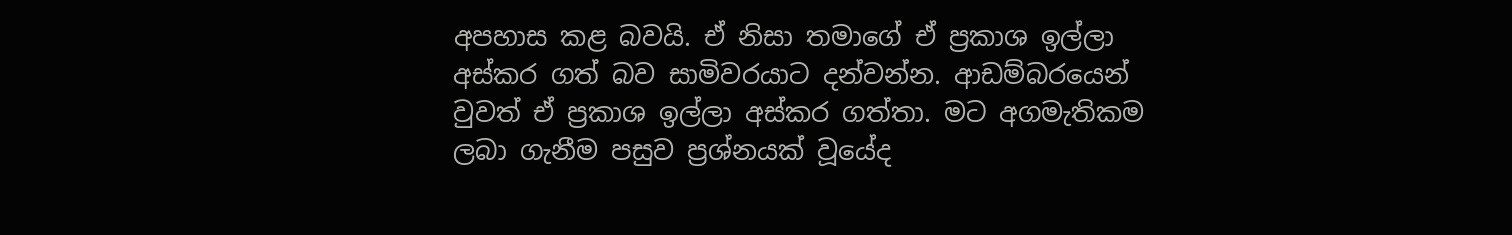අපහාස කළ බවයි. ඒ නිසා තමාගේ ඒ ප්‍රකාශ ඉල්ලා අස්කර ගත් බව සාමිවරයාට දන්වන්න. ආඩම්බරයෙන් වුවත් ඒ ප්‍රකාශ ඉල්ලා අස්කර ගත්තා. මට අගමැතිකම ලබා ගැනීම පසුව ප්‍රශ්නයක් වූයේද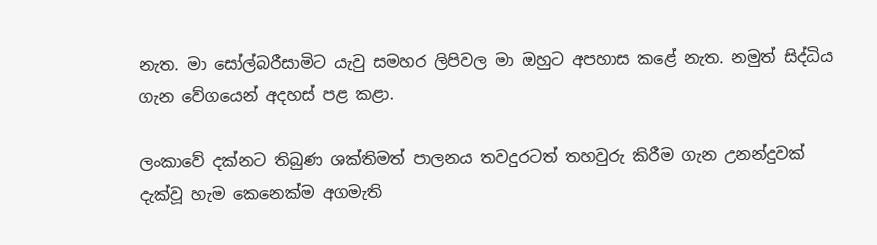නැත. මා සෝල්බරීසාමිට යැවු සමහර ලිපිවල මා ඔහුට අපහාස කළේ නැත. නමුත් සිද්ධිය ගැන වේගයෙන් අදහස් පළ කළා.

ලංකාවේ දක්නට තිබුණ ශක්තිමත් පාලනය තවදුරටත් තහවුරු කිරීම ගැන උනන්දුවක් දැක්වූ හැම කෙනෙක්ම අගමැති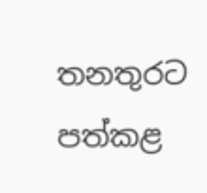තනතුරට පත්කළ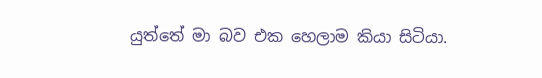යුත්තේ මා බව එක හෙලාම කියා සිටියා.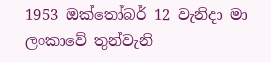1953 ඔක්තෝබර් 12 වැනිදා මා ලංකාවේ තුන්වැනි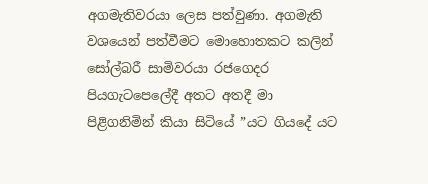අගමැතිවරයා ලෙස පත්වුණා. අගමැති වශයෙන් පත්වීමට මොහොතකට කලින් සෝල්බරී සාමිවරයා රජගෙදර පියගැටපෙලේදී අතට අතදී මා පිළිගනිමින් කියා සිටියේ ”යට ගියදේ යට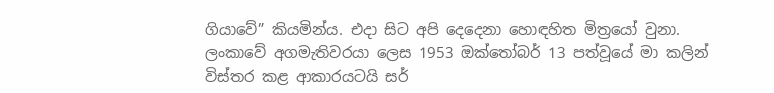ගියාවේ” කියමින්ය. එදා සිට අපි දෙදෙනා හොඳහිත මිත්‍රයෝ වුනා. ලංකාවේ අගමැතිවරයා ලෙස 1953 ඔක්තෝබර් 13 පත්වූයේ මා කලින් විස්තර කළ ආකාරයටයි සර්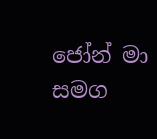ජෝන් මා සමග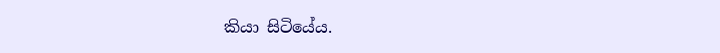කියා සිටියේය.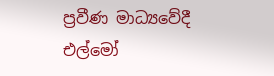ප්‍රවීණ මාධ්‍යවේදී
එල්මෝ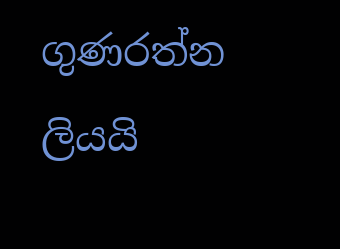ගුණරත්න ලියයි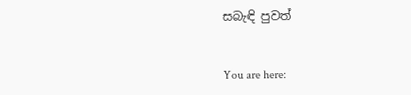සබැඳි පුවත්


You are here: